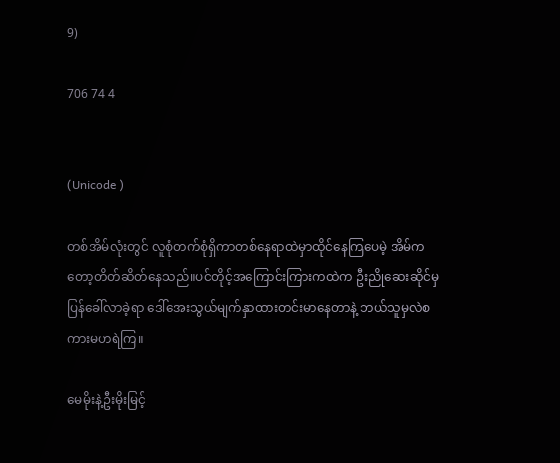9)

706 74 4


(Unicode )

တစ်အိမ်လုံးတွင် လူစုံတက်စုံရှိကာတစ်နေရာထဲမှာထိုင်နေကြပေမဲ့ အိမ်ကတော့တိတ်ဆိတ်နေသည်။ပင်တိုင့်အကြောင်းကြားကထဲက ဦးညိုဆေးဆိုင်မှပြန်ခေါ်လာခဲ့ရာ ဒေါ်အေးသွယ်မျက်နှာထားတင်းမာနေတာနဲ့ ဘယ်သူမှလဲစကားမဟရဲကြ။

မေမိုးနဲ့ဦးမိုးမြင့်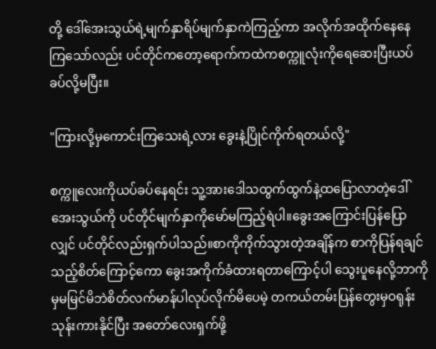တို့ ဒေါ်အေးသွယ်ရဲ့မျက်နှာရိပ်မျက်နှာကဲကြည့်ကာ အလိုက်အထိုက်နေနေကြသော်လည်း ပင်တိုင်ကတော့ရောက်ကထဲကစက္ကူလုံးကိုရေဆေးပြီးယပ်ခပ်လို့မပြီး။

"ကြားလို့မှကောင်းကြသေးရဲ့လား ခွေးနဲ့ပြိုင်ကိုက်ရတယ်လို့"

စက္ကူလေးကိုယပ်ခပ်နေရင်း သူ့အားဒေါသထွက်ထွက်နဲ့ထပြောလာတဲ့ဒေါ်အေးသွယ်ကို ပင်တိုင်မျက်နှာကိုမော်မကြည့်ရဲပါ။ခွေးအကြောင်းပြန်ပြောလျှင် ပင်တိုင်လည်းရှက်ပါသည်။စာကိုကိုက်သွားတဲ့အချိန်က စာကိုပြန်ရချင်သည့်စိတ်ကြောင့်ကော ခွေးအကိုက်ခံထားရတာကြောင့်ပါ သွေးပူနေလို့ဘာကိုမှမမြင်မိဘဲစိတ်လက်မာန်ပါလုပ်လိုက်မိပေမဲ့ တကယ်တမ်းပြန်တွေးမှဝရုန်းသုန်းကားနိုင်ပြီး အတော်လေးရှက်ဖို့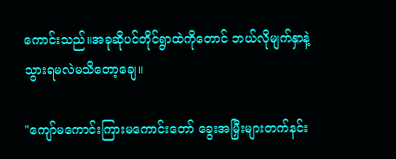ကောင်းသည်။အခုဆိုပင်တိုင်ရွာထဲကိုတောင် ဘယ်လိုမျက်နှာနဲ့သွားရမလဲမသိတော့ချေ။

"ကျော်မကောင်းကြားမကောင်းတော် ခွေးအမြှီးများတက်နင်း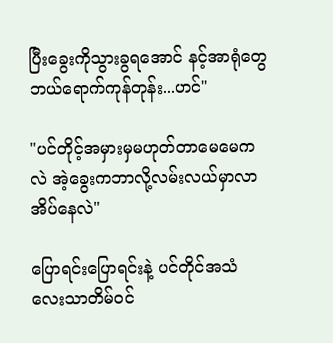ပြီးခွေးကိုသွားခွရအောင် နင့်အာရုံတွေဘယ်ရောက်ကုန်တုန်း...ဟင်"

"ပင်တိုင့်အမှားမှမဟုတ်တာမေမေကလဲ အဲ့ခွေးကဘာလို့လမ်းလယ်မှာလာအိပ်နေလဲ"

ပြောရင်းပြောရင်းနဲ့ ပင်တိုင်အသံလေးသာတိမ်ဝင်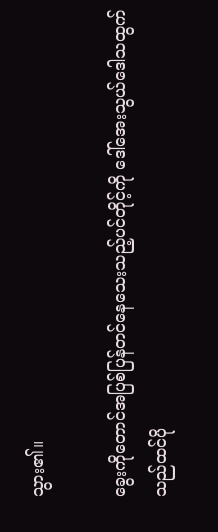သွား၏။

ခွေးကိုတောင်အပြစ်ပြန်တင်နေသေးသည့်ပင်တိုင့်ကို ဒေါ်အေးသွယ်ဒေါသထွက်သည်ထင်ပို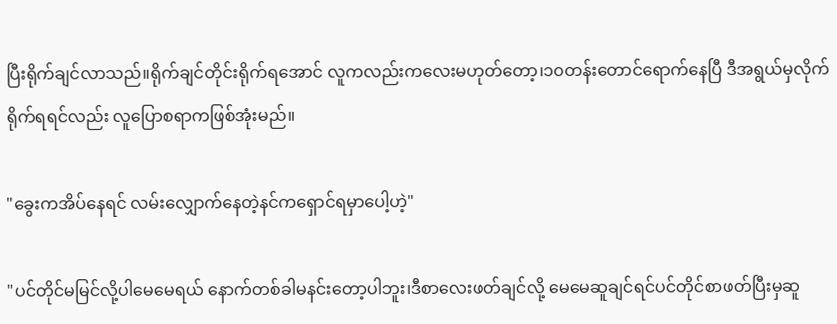ပြီးရိုက်ချင်လာသည်။ရိုက်ချင်တိုင်းရိုက်ရအောင် လူကလည်းကလေးမဟုတ်တော့၊၁၀တန်းတောင်ရောက်နေပြီ ဒီအရွယ်မှလိုက်ရိုက်ရရင်လည်း လူပြောစရာကဖြစ်အုံးမည်။

"ခွေးကအိပ်နေရင် လမ်းလျှောက်နေတဲ့နင်ကရှောင်ရမှာပေါ့ဟဲ့"

"ပင်တိုင်မမြင်လို့ပါမေမေရယ် နောက်တစ်ခါမနင်းတော့ပါဘူး၊ဒီစာလေးဖတ်ချင်လို့ မေမေဆူချင်ရင်ပင်တိုင်စာဖတ်ပြီးမှဆူ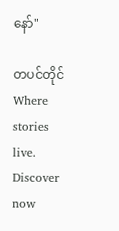နော်"

တပင်တိုင်Where stories live. Discover now